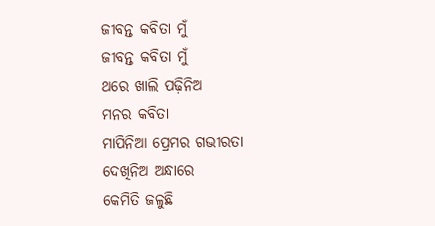ଜୀବନ୍ତ କବିତା ମୁଁ
ଜୀବନ୍ତ କବିତା ମୁଁ
ଥରେ ଖାଲି ପଢ଼ିନିଅ
ମନର କବିତା
ମାପିନିଆ ପ୍ରେମର ଗଭୀରତା
ଦେଖିନିଅ ଅନ୍ଧାରେ
କେମିତି ଜଳୁଛି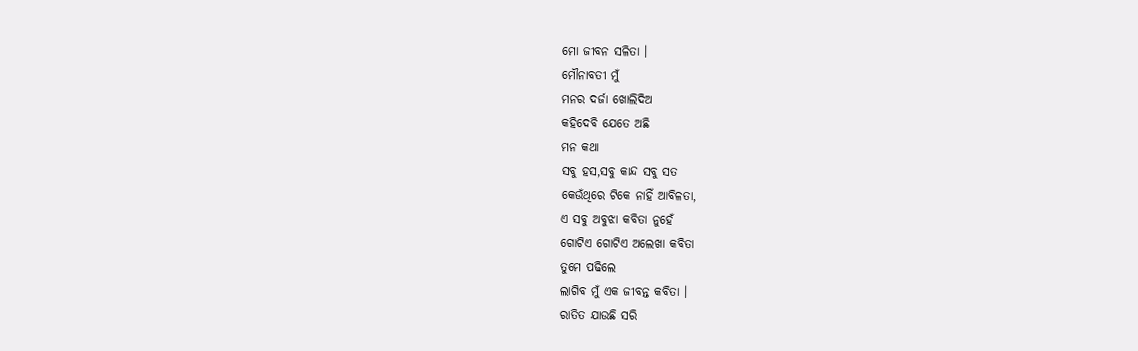ମୋ ଜୀବନ ସଳିତା ।
ମୌନାବତୀ ମୁଁ
ମନର ଦର୍ଜା ଖୋଲିଦିଅ
କହିଦେବି ଯେତେ ଅଛି
ମନ କଥା
ସବୁ ହସ,ସବୁ କାନ୍ଦ ସବୁ ସତ
କେଉଁଥିରେ ଟିକେ ନାହିଁ ଆବିଳତା,
ଏ ସବୁ ଅବୁଝା କବିତା ନୁହେଁ
ଗୋଟିଏ ଗୋଟିଏ ଅଲେଖା କବିତା
ତୁମେ ପଢିଲେ
ଲାଗିବ ମୁଁ ଏକ ଜୀବନ୍ତ କବିତା ।
ରାତିତ ଯାଉଛି ସରି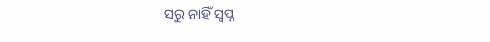ସରୁ ନାହିଁ ସ୍ୱପ୍ନ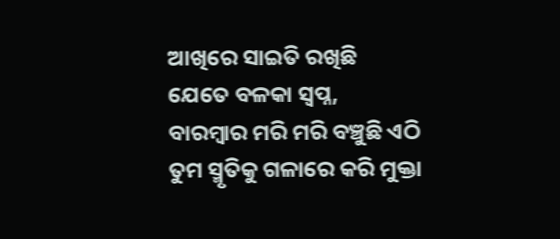ଆଖିରେ ସାଇତି ରଖିଛି
ଯେତେ ବଳକା ସ୍ୱପ୍ନ,
ବାରମ୍ବାର ମରି ମରି ବଞ୍ଚୁଛି ଏଠି
ତୁମ ସ୍ମୃତିକୁ ଗଳାରେ କରି ମୁକ୍ତା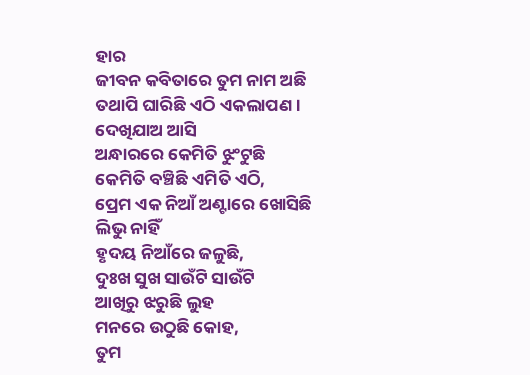ହାର
ଜୀବନ କବିତାରେ ତୁମ ନାମ ଅଛି
ତଥାପି ଘାରିଛି ଏଠି ଏକଲାପଣ ।
ଦେଖିଯାଅ ଆସି
ଅନ୍ଧାରରେ କେମିତି ଝୁଂଟୁଛି
କେମିତି ବଞ୍ଚିଛି ଏମିତି ଏଠି,
ପ୍ରେମ ଏକ ନିଆଁ ଅଣ୍ଟାରେ ଖୋସିଛି
ଲିଭୁ ନାହିଁ
ହୃଦୟ ନିଆଁରେ ଜଳୁଛି,
ଦୁଃଖ ସୁଖ ସାଉଁଟି ସାଉଁଟି
ଆଖିରୁ ଝରୁଛି ଲୁହ
ମନରେ ଉଠୁଛି କୋହ,
ତୁମ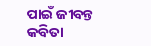ପାଇଁ ଜୀବନ୍ତ କବିତା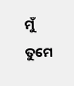ମୁଁ
ତୁମେ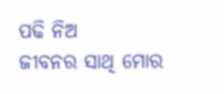ପଢି ନିଅ
ଜୀବନର ସାଥି ମୋର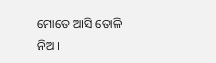ମୋତେ ଆସି ତୋଳି ନିଅ ।